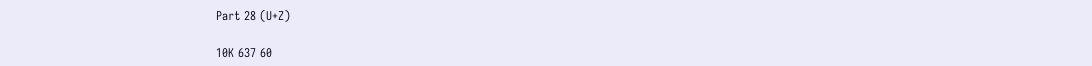Part 28 (U+Z)

10K 637 60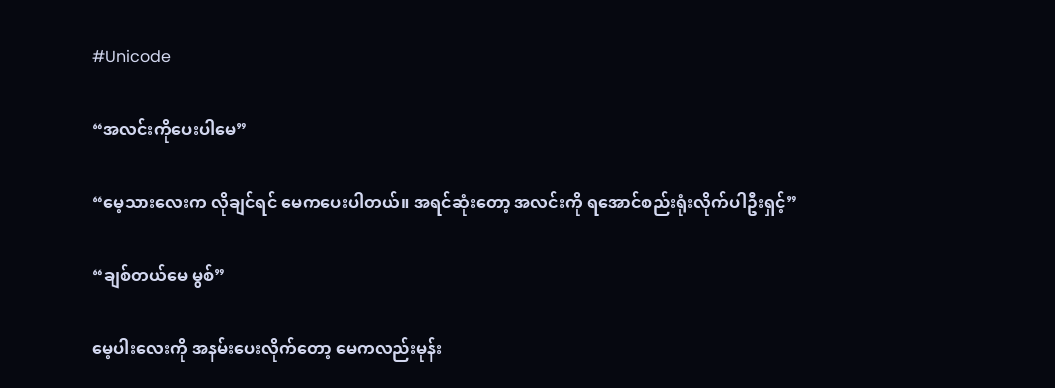#Unicode

“အလင်းကိုပေးပါမေ”

“မေ့သားလေးက လိုချင်ရင် မေကပေးပါတယ်။ အရင်ဆုံးတော့ အလင်းကို ရအောင်စည်းရုံးလိုက်ပါဦးရှင့်”

“ချစ်တယ်မေ မွစ်”

မေ့ပါးလေးကို အနမ်းပေးလိုက်တော့ မေကလည်းမုန်း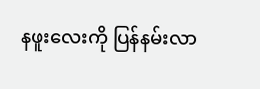နဖူး‌လေးကို ပြန်နမ်းလာ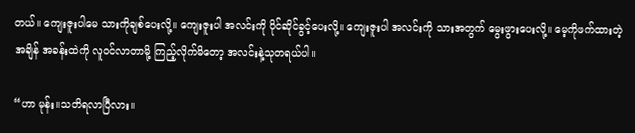တယ်။ ကျေးဇူးပါမေ သားကိုချစ်ပေးလို့။ ကျေးဇူးပါ အလင်းကို ပိုင်ဆိုင်ခွင့်ပေးလို့။ ကျေးဇူးပါ အလင်းကို သားအတွက် မွေးဖွားပေးလို့။ မေ့ကိုဖက်ထားတဲ့အချိန် အခန်းထဲကို လူဝင်လာတာမို့ ကြည့်လိုက်မိတော့ အလင်းနဲ့သုတရယ်ပါ။

“ဟာ မုန်း။သတိရလာပြီလား။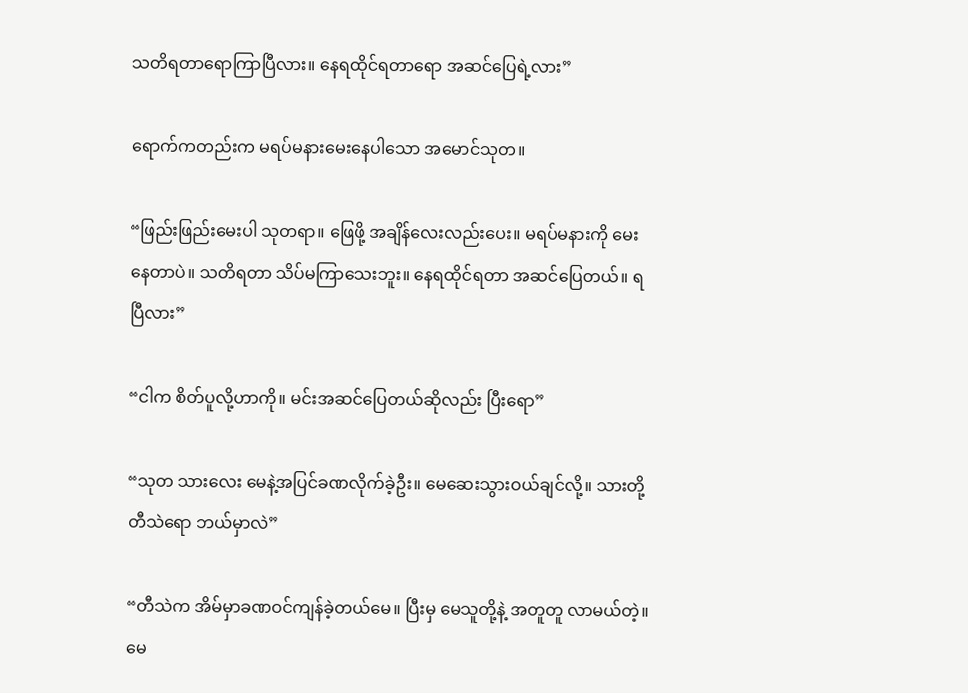သတိရတာ‌ရောကြာပြီလား။ နေရထိုင်ရတာရော အဆင်ပြေရဲ့လား”

ရောက်ကတည်းက မရပ်မနားမေးနေပါသော အမောင်သုတ။

“ဖြည်းဖြည်းမေးပါ သုတရာ။ ဖြေဖို့ အချိန်လေးလည်းပေး။ မရပ်မနားကို မေးနေတာပဲ။ သတိရတာ သိပ်မကြာသေးဘူး။ နေရထိုင်ရတာ အဆင်ပြေတယ်။ ရပြီလား”

“ငါက စိတ်ပူလို့ဟာကို။ မင်းအဆင်ပြေတယ်ဆိုလည်း ပြီးရော”

“သုတ သားလေး မေနဲ့အပြင်ခဏလိုက်ခဲ့ဦး။ မေဆေးသွားဝယ်ချင်လို့။ သားတို့တီသဲရော ဘယ်မှာလဲ”

“တီသဲက အိမ်မှာခဏဝင်ကျန်ခဲ့တယ်မေ။ ပြီးမှ မေသူတို့နဲ့ အတူတူ လာမယ်တဲ့။ မေ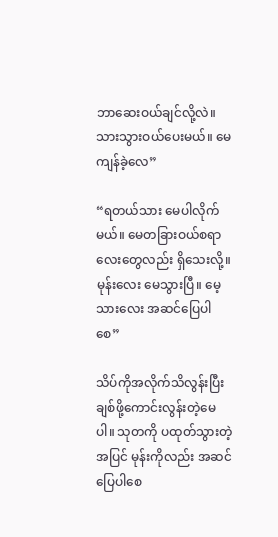ဘာဆေးဝယ်ချင်လို့လဲ။ သားသွားဝယ်ပေးမယ်။ မေကျန်ခဲ့လေ”

“ရတယ်သား မေပါလိုက်မယ်။ မေတခြားဝယ်စရာလေးတွေလည်း ရှိသေးလို့။ မုန်းလေး မေသွားပြီ။ မေ့သားလေး အဆင်ပြေပါစေ”

သိပ်ကိုအလိုက်သိလွန်းပြီး ချစ်ဖို့ကောင်းလွန်းတဲ့မေပါ။ သုတကို ပထုတ်သွားတဲ့အပြင် မုန်းကိုလည်း အဆင်ပြေပါစေ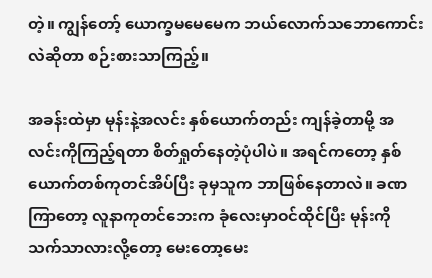တဲ့။ ကျွန်တော့် ယောက္ခမမေမေက ဘယ်လောက်သဘောကောင်းလဲဆိုတာ စဉ်းစားသာကြည့်။

အခန်းထဲမှာ မုန်းနဲ့အလင်း နှစ်ယောက်တည်း ကျန်ခဲ့တာမို့ အလင်းကိုကြည့်ရတာ စိတ်ရှုတ်နေတဲ့ပုံပါပဲ။ အရင်ကတော့ နှစ်ယောက်တစ်ကုတင်အိပ်ပြီး ခုမှသူက ဘာဖြစ်နေတာလဲ။ ခဏကြာ‌တော့ လူနာကုတင်ဘေးက ခုံလေးမှာဝင်ထိုင်ပြီး မုန်းကို သက်သာလားလို့တော့ မေးတော့မေး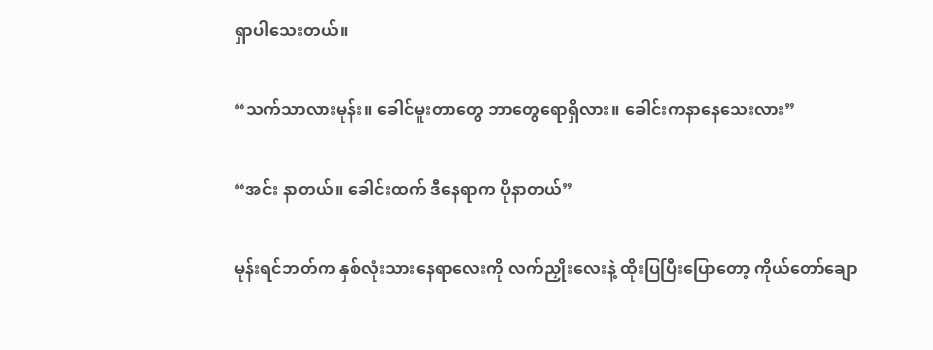ရှာပါ‌သေးတယ်။

“သက်သာလားမုန်း။ ခေါင်မူးတာတွေ ဘာတွေရောရှိလား။ ခေါင်းကနာနေသေးလား”

“အင်း နာတယ်။ ခေါင်းထက် ဒီနေရာက ပိုနာ‌တယ်”

မုန်းရင်ဘတ်က နှစ်လုံးသားနေရာလေးကို လက်ညှိုးလေးနဲ့ ထိုးပြပြီးပြောတော့ ကိုယ်တော်ချော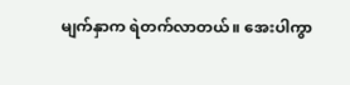မျက်နှာက ရဲတက်လာတယ်။ အေးပါကွာ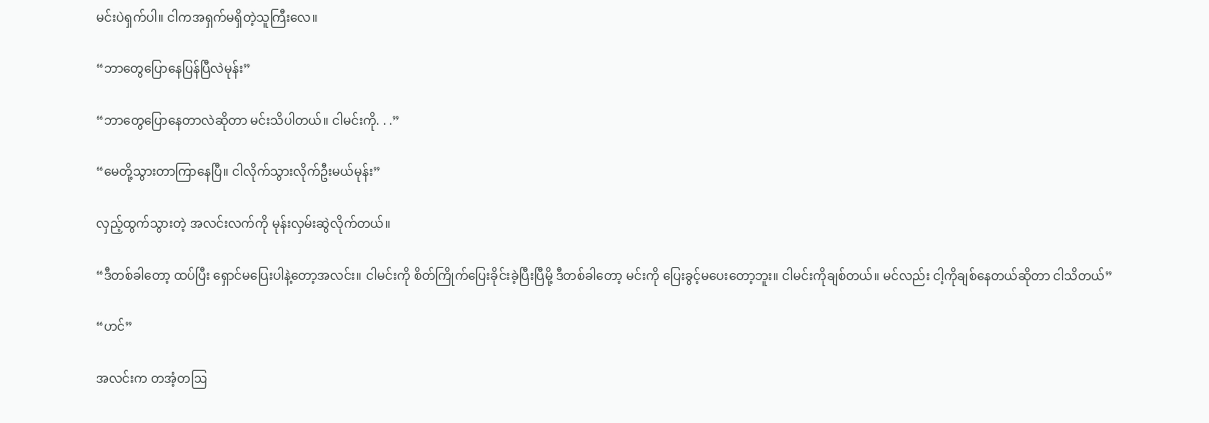မင်းပဲရှက်ပါ။ ငါကအရှက်မရှိတဲ့သူကြီးလေ။

“ဘာတွေပြောနေပြန်ပြီလဲမုန်း”

“ဘာတွေပြောနေတာလဲဆိုတာ မင်းသိပါတယ်။ ငါမင်းကို. . .”

“မေတို့သွားတာကြာနေပြီ။ ငါလိုက်သွားလိုက်ဦးမယ်မုန်း”

လှည့်ထွက်သွားတဲ့ အလင်းလက်ကို မုန်းလှမ်းဆွဲလိုက်တယ်။

“ဒီတစ်ခါတော့ ထပ်ပြီး ရှောင်မပြေးပါနဲ့တော့အလင်း။ ငါမင်းကို စိတ်ကြိုက်ပြေးခိုင်းခဲ့ပြီးပြီမို့ ဒီတစ်ခါတော့ မင်းကို ပြေးခွင့်မပေးတော့ဘူး။ ငါမင်းကိုချစ်တယ်။ မင်လည်း ငါ့ကိုချစ်နေတယ်ဆိုတာ ငါသိတယ်”

“ဟင်”

အလင်းက တအံ့တဩ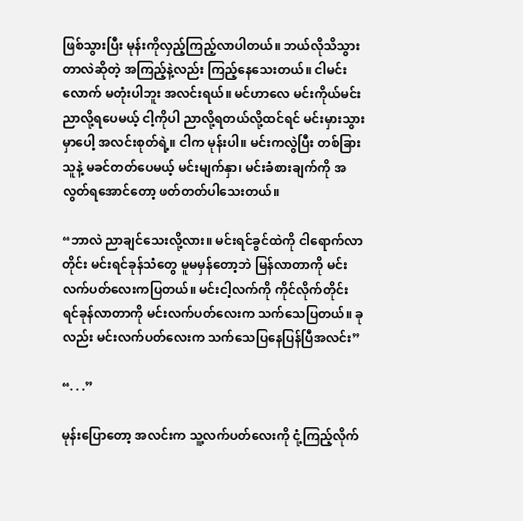ဖြစ်သွားပြီး မုန်းကိုလှည့်ကြည့်လာပါတယ်။ ဘယ်လိုသိသွားတာလဲဆိုတဲ့ အကြည့်နဲ့လည်း ကြည့်နေသေးတယ်။ ငါမင်းလောက် မတုံးပါဘူး အလင်းရယ်။ မင်ဟာလေ မင်းကိုယ်မင်း ညာလို့ရပေမယ့် ငါ့ကိုပါ ညာလို့ရတယ်လို့ထင်ရင် မင်းမှားသွားမှာပေါ့ အလင်းစုတ်ရဲ့။ ငါက မုန်းပါ။ မင်းကလွဲပြီး တစ်ခြားသူနဲ့ မခင်တတ်ပေမယ့် မင်းမျက်နှာ၊ မင်းခံစားချက်ကို အလွတ်ရအောင်တော့ ဖတ်တတ်ပါသေးတယ်။

“ဘာလဲ ညာချင်သေးလို့လား။ မင်းရင်ခွင်ထဲကို ငါရောက်လာတိုင်း မင်းရင်ခုန်သံတွေ မူမမှန်တော့ဘဲ မြန်လာတာကို မင်းလက်ပတ်လေးကပြတယ်။ မင်းငါ့လက်ကို ကိုင်လိုက်တိုင်း ရင်ခုန်လာတာကို မင်းလက်ပတ်လေးက သက်သေပြတယ်။ ခုလည်း မင်းလက်ပတ်လေးက သက်သေပြနေပြန်ပြီအလင်း”

“. . .”

မုန်းပြောတော့ အလင်းက သူ့လက်ပတ်လေးကို ငုံ့ကြည့်လိုက်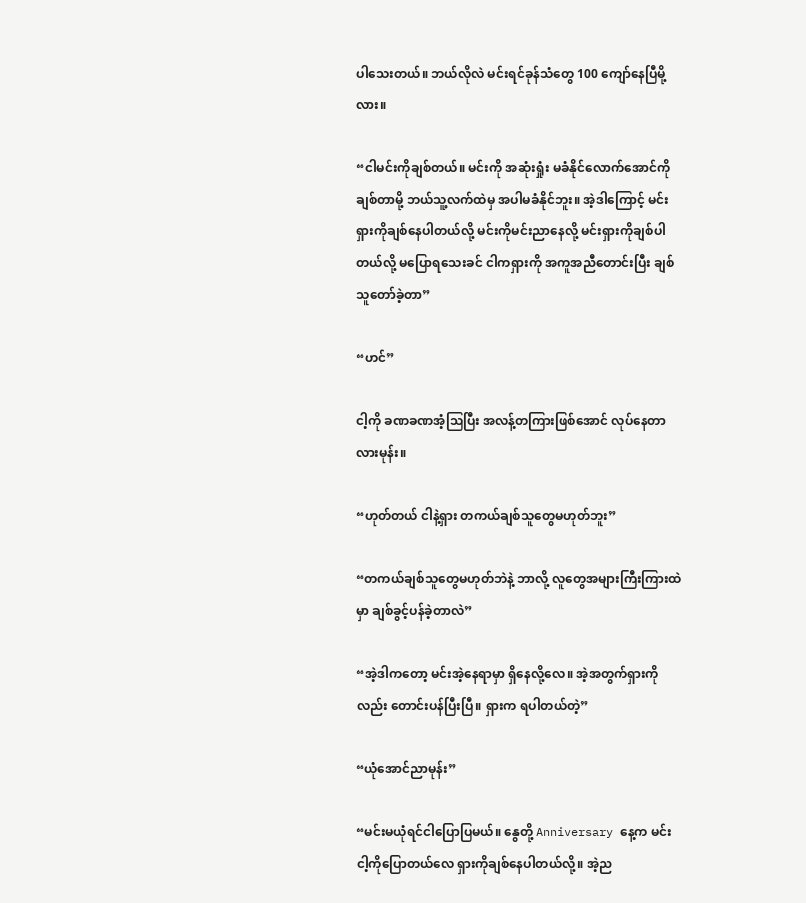ပါသေးတယ်။ ဘယ်လိုလဲ မင်းရင်ခုန်သံတွေ 100 ကျော်နေပြီမို့လား။

“ငါမင်းကိုချစ်တယ်။ မင်းကို အဆုံးရှုံး မခံနိုင်လောက်အောင်ကို ချစ်တာမို့ ဘယ်သူ့လက်ထဲမှ အပါမခံနိုင်ဘူး။ အဲ့ဒါကြောင့် မင်းရှားကိုချစ်နေပါတယ်လို့ မင်းကိုမင်းညာနေလို့ မင်းရှားကိုချစ်ပါတယ်လို့‌ မပြောရသေးခင် ငါကရှားကို အကူအညီတောင်းပြီး ချစ်သူတော်ခဲ့တာ”

“ဟင်”

ငါ့ကို ခဏခဏအံ့ဩပြီး အလန့်တကြားဖြစ်အောင် လုပ်နေတာလားမုန်း။

“ဟုတ်တယ် ငါနဲ့ရှား တကယ်ချစ်သူတွေမဟုတ်ဘူး”

“တကယ်ချစ်သူတွေမဟုတ်ဘဲနဲ့ ဘာလို့ လူတွေအများကြီးကြားထဲမှာ ချစ်ခွင့်ပန်ခဲ့တာလဲ”

“အဲ့ဒါကတော့ မင်းအဲ့နေရာမှာ ရှိနေလို့လေ။ အဲ့အတွက်ရှားကိုလည်း တောင်းပန်ပြီးပြီ။ ရှားက ရပါတယ်တဲ့”

“ယုံအောင်ညာမုန်း”

“မင်းမယုံရင်ငါပြောပြမယ်။ နွေတို့ Anniversary နေ့က မင်းငါ့ကိုပြောတယ်လေ ရှားကိုချစ်နေပါတယ်လို့။ အဲ့ည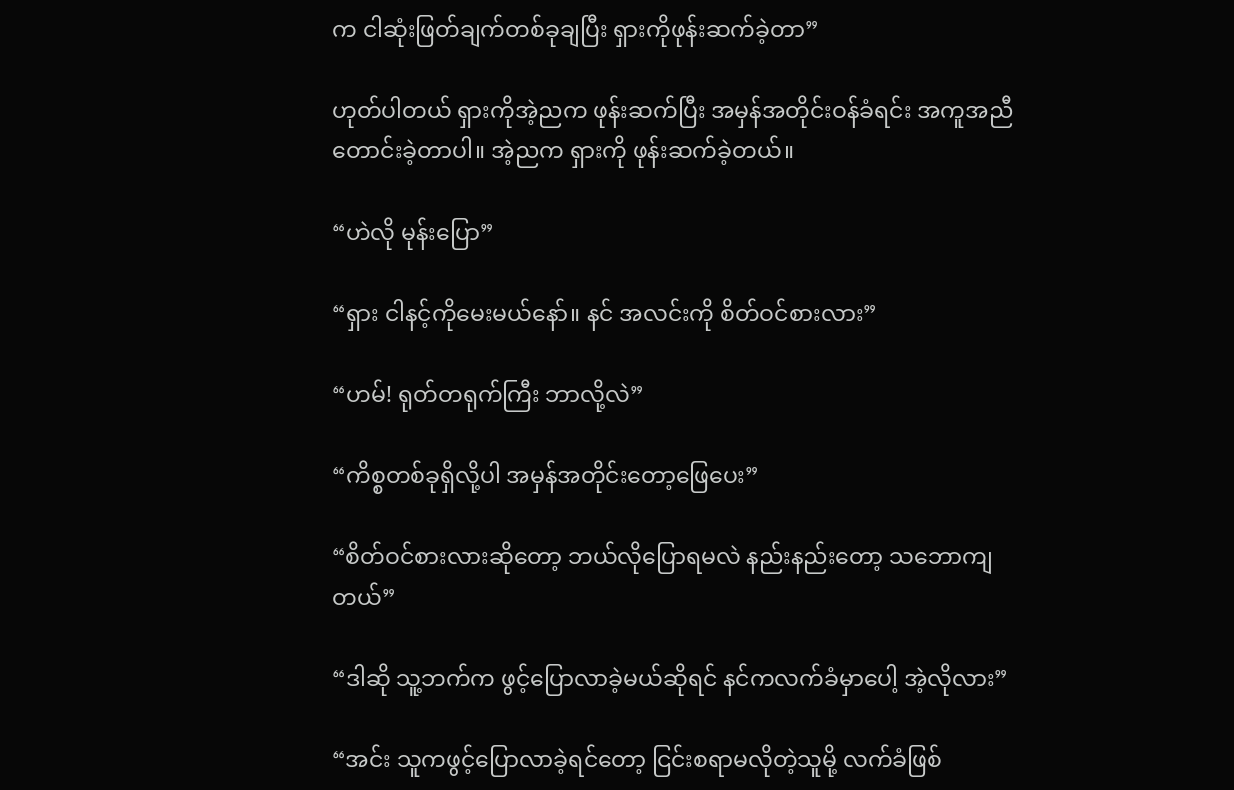က ငါဆုံးဖြတ်ချက်တစ်ခုချပြီး ရှားကိုဖုန်းဆက်ခဲ့တာ”

ဟုတ်ပါတယ် ရှားကိုအဲ့ညက ဖုန်းဆက်ပြီး အမှန်အတိုင်းဝန်ခံရင်း အကူအညီတောင်းခဲ့တာပါ။ အဲ့ညက ရှားကို ဖုန်းဆက်ခဲ့တယ်။

“ဟဲလို မုန်းပြော”

“ရှား ငါနင့်ကိုမေးမယ်နော်။ နင် အလင်းကို စိတ်ဝင်စားလား”

“ဟမ်! ရုတ်တရုက်ကြီး ဘာလို့လဲ”

“ကိစ္စတစ်ခုရှိလို့ပါ အမှန်အတိုင်းတော့ဖြေပေး”

“စိတ်ဝင်စားလားဆိုတော့ ဘယ်လိုပြောရမလဲ နည်းနည်းတော့ သဘောကျတယ်”

“ဒါဆို သူ့ဘက်က ဖွင့်ပြောလာခဲ့မယ်ဆိုရင် နင်ကလက်ခံမှာပေါ့ အဲ့လိုလား”

“အင်း သူကဖွင့်ပြောလာခဲ့ရင်တော့ ငြင်းစရာမလိုတဲ့သူမို့ လက်ခံဖြစ်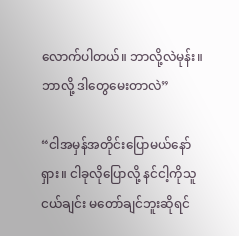လောက်ပါတယ်။ ဘာလို့လဲမုန်း။ ဘာလို့ ဒါတွေမေးတာလဲ”

“ငါအမှန်အတိုင်းပြောမယ်နော်ရှား။ ငါခုလိုပြောလို့ နင်ငါ့ကိုသူငယ်ချင်း မတော်ချင်ဘူးဆိုရင်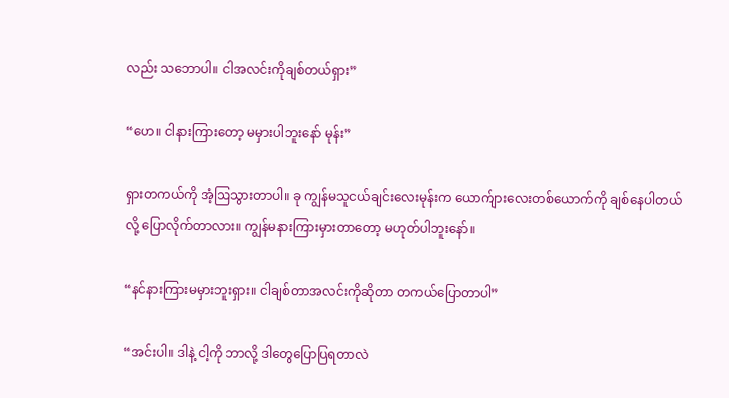လည်း သဘောပါ။ ငါအလင်းကိုချစ်တယ်ရှား”

“ဟေ။ ငါနားကြားတော့ မမှားပါဘူးနော် မုန်း”

ရှားတကယ်ကို အံ့ဩသွားတာပါ။ ခု ကျွန်မသူငယ်ချင်းလေးမုန်းက ယောက်ျားလေးတစ်ယောက်ကို ချစ်နေပါတယ်လို့ ပြောလိုက်တာလား။ ကျွန်မနားကြားမှားတာတော့ မဟုတ်ပါဘူးနော်။

“နင်နားကြားမမှားဘူးရှား။ ငါချစ်တာအလင်းကိုဆိုတာ တကယ်ပြောတာပါ”

“အင်းပါ။ ဒါနဲ့ ငါ့ကို ဘာလို့ ဒါတွေပြောပြရတာလဲ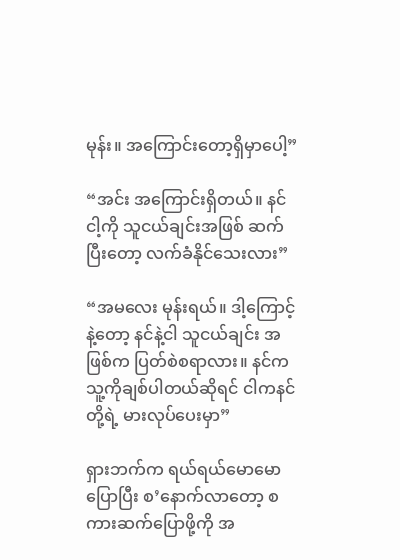မုန်း။ အကြောင်းတော့ရှိမှာပေါ့”

“အင်း အကြောင်းရှိတယ်။ နင်ငါ့ကို သူငယ်ချင်းအဖြစ် ဆက်ပြီးတော့ လက်ခံနိုင်သေးလား”

“အမလေး မုန်းရယ်။ ဒါ့ကြောင့်နဲ့တော့ နင်နဲ့ငါ သူငယ်ချင်း အဖြစ်က ပြတ်စဲစရာလား။ နင်က သူ့ကိုချစ်ပါတယ်ဆိုရင် ငါကနင်တို့ရဲ့ မားလုပ်ပေးမှာ”

ရှားဘက်က ရယ်ရယ်မောမောပြောပြီး စ’နောက်လာတော့ စကားဆက်ပြောဖို့ကို အ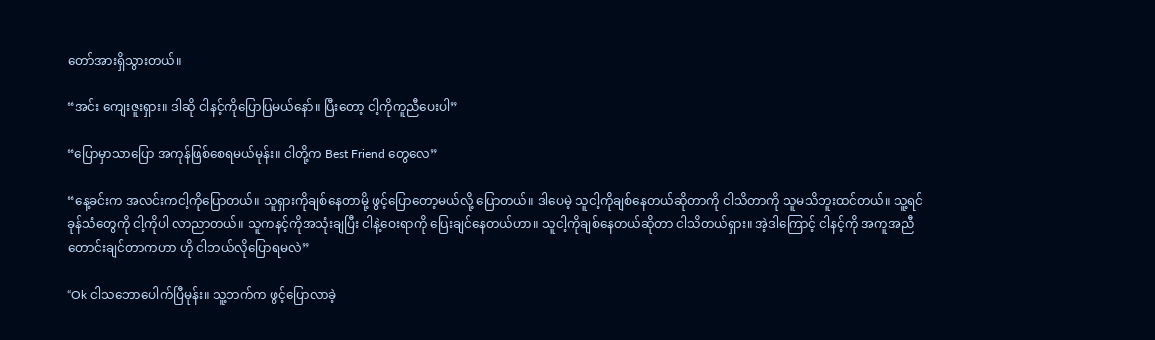တော်အားရှိသွားတယ်။

“အင်း ကျေးဇူးရှား။ ဒါဆို ငါနင့်ကိုပြောပြမယ်နော်။ ပြီးတော့ ငါ့ကိုကူညီပေးပါ”

“ပြောမှာသာပြော အကုန်ဖြစ်စေရမယ်မုန်း။ ငါတို့က Best Friend တွေလေ”

“နေ့ခင်းက အလင်းကငါ့ကိုပြောတယ်။ သူရှားကိုချစ်နေတာမို့ ဖွင့်ပြောတော့မယ်လို့ ပြောတယ်။ ဒါပေမဲ့ သူငါ့ကိုချစ်နေတယ်ဆိုတာကို ငါသိတာကို သူမသိဘူးထင်တယ်။ သူ့ရင်ခုန်သံတွေကို ငါ့ကိုပါ လာညာတယ်။ သူကနင့်ကိုအသုံးချပြီး ငါနဲ့ဝေးရာကို ပြေးချင်နေတယ်ဟာ။ သူငါ့ကိုချစ်နေတယ်ဆိုတာ ငါသိတယ်ရှား။ အဲ့ဒါကြောင့် ငါနင့်ကို အကူအညီတောင်းချင်တာကဟာ ဟို ငါဘယ်လိုပြောရမလဲ”

“Ok ငါသဘောပေါက်ပြီမုန်း။ သူ့ဘက်က ဖွင့်ပြောလာခဲ့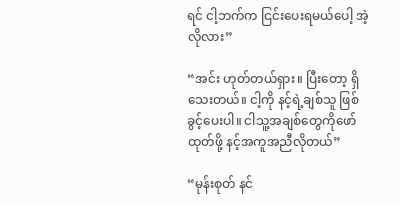ရင် ငါ့ဘက်က ငြင်းပေးရမယ်ပေါ့ အဲ့လိုလား”

“အင်း ဟုတ်တယ်ရှား။ ပြီးတော့ ရှိသေးတယ်။ ငါ့ကို နင့်ရဲ့ချစ်သူ ဖြစ်ခွင့်ပေးပါ။ ငါသူ့အချစ်တွေကိုဖော်ထုတ်ဖို့ နင့်အကူအညီလိုတယ်”

“မုန်းစုတ် နင်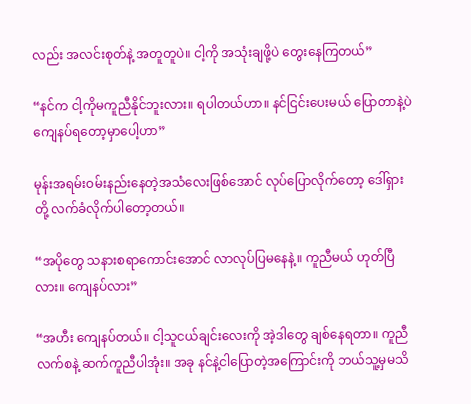လည်း အလင်းစုတ်နဲ့ အတူတူပဲ။ ငါ့ကို အသုံးချဖို့ပဲ တွေးနေကြတယ်”

“နင်က ငါ့ကိုမကူညီနိုင်ဘူးလား။ ရပါတယ်ဟာ။ နင်ငြင်းပေးမယ် ပြောတာနဲ့ပဲ ကျေနပ်ရတော့မှာပေါ့ဟာ”

မုန်းအရမ်းဝမ်းနည်းနေတဲ့အသံလေးဖြစ်အောင် လုပ်ပြောလိုက်တော့ ဒေါ်ရှားတို့ လက်ခံလိုက်ပါတော့တယ်။

“အပိုတွေ သနားစရာကောင်းအောင် လာလုပ်ပြမနေနဲ့။ ကူညီမယ် ဟုတ်ပြီလား။ ကျေနပ်လား”

“အဟီး ကျေနပ်တယ်။ ငါ့သူငယ်ချင်းလေးကို အဲ့ဒါတွေ ချစ်နေရတာ။ ကူညီလက်စနဲ့ ဆက်ကူညီပါအုံး။ အခု နင်နဲ့ငါပြောတဲ့အကြောင်းကို ဘယ်သူ့မှမသိ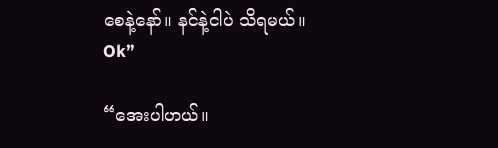စေနဲ့နော်။ နင်နဲ့ငါပဲ သိရမယ်။ Ok”

“အေးပါဟယ်။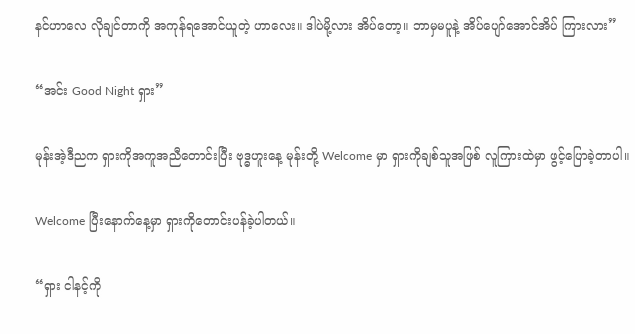နင်ဟာလေ လိုချင်တာကို အကုန်ရအောင်ယူတဲ့ ဟာလေး။ ဒါပဲမို့လား အိပ်တော့။ ဘာမှမပူနဲ့ အိပ်ပျော်အောင်အိပ် ကြားလား”

“အင်း Good Night ရှား”

မုန်းအဲ့ဒီညက ရှားကိုအကူအညီတောင်းပြီး ဗုဒ္ဓဟူးနေ့ မုန်းတို့ Welcome မှာ ရှားကိုချစ်သူအဖြစ် လူကြားထဲမှာ ဖွင့်ပြောခဲ့တာပါ။

Welcome ပြီးနောက်နေ့မှာ ရှားကိုတောင်းပန်ခဲ့ပါတယ်။

“ရှား ငါနင့်ကို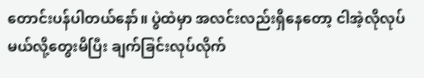တောင်းပန်ပါတယ်‌နော်။ ပွဲထဲမှာ အလင်းလည်းရှိနေတော့ ငါအဲ့လိုလုပ်မယ်လို့တွေးမိပြီး ချက်ခြင်းလုပ်လိုက်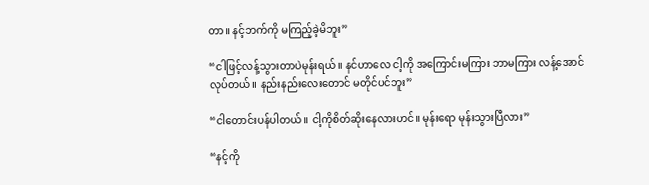တာ။ နင့်ဘက်ကို မကြည့်ခဲ့မိဘူး”

“ငါဖြင့်လန့်သွားတာပဲမုန်းရယ်။ နင်ဟာလေ ငါ့ကို အကြောင်းမကြား ဘာမကြား လန့်အောင်လုပ်တယ်။ နည်းနည်းလေးတောင် မတိုင်ပင်ဘူး”

“ငါတောင်းပန်ပါတယ်။ ငါ့ကိုစိတ်ဆိုးနေလားဟင်။ မုန်းရော မုန်းသွားပြီလား”

“နင့်ကို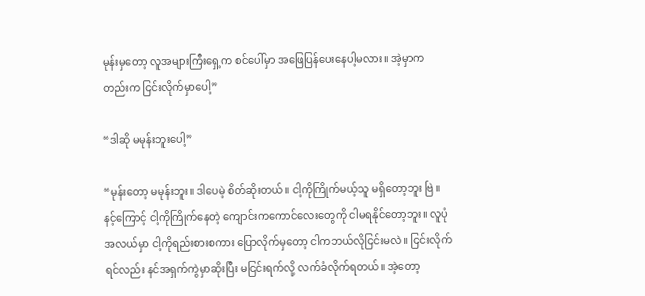မုန်းမှတော့ လူအများကြီးရှေ့က စင်ပေါ်မှာ အဖြေပြန်ပေးနေပါ့မလား။ အဲ့မှာကတည်းက ငြင်းလိုက်မှာပေါ့”

“ဒါဆို မမုန်းဘူးပေါ့”

“မုန်းတော့ မမုန်းဘူး။ ဒါပေမဲ့ စိတ်ဆိုးတယ်။ ငါ့ကိုကြိုက်မယ့်သူ မရှိတော့ဘူး ဗြဲ။ နင့်ကြောင့် ငါ့ကိုကြိုက်နေတဲ့ ကျောင်းကကောင်လေးတွေကို ငါမရနိုင်တော့ဘူး။ လူပုံအလယ်မှာ ငါ့ကိုရည်းစားစကား ပြောလိုက်မှတော့ ငါကဘယ်လိုငြင်းမလဲ။ ငြင်းလိုက်ရင်လည်း နင်အရှက်ကွဲမှာဆိုးပြီး မငြင်းရက်လို့ လက်ခံလိုက်ရတယ်။ အဲ့တော့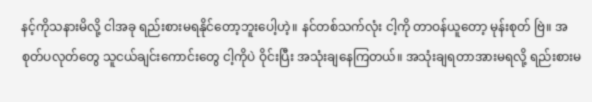နင့်ကိုသနားမိလို့ ငါအခု ရည်းစားမရနိုင်တော့ဘူးပေါ့ဟဲ့။ နင်တစ်သက်လုံး ငါ့ကို တာဝန်ယူတော့ မုန်းစုတ် ဗြဲ။ အစုတ်ပလုတ်တွေ သူငယ်ချင်းကောင်းတွေ ငါ့ကိုပဲ ဝိုင်းပြီး အသုံးချနေကြတယ်။ အသုံးချရတာအားမရလို့ ရည်းစားမ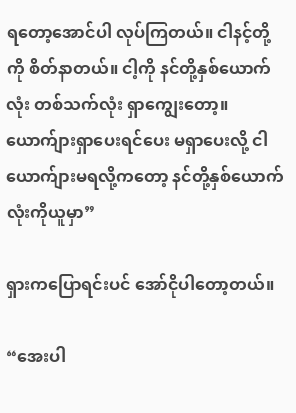ရတော့အောင်ပါ လုပ်ကြတယ်။ ငါနင့်တို့ကို စိတ်နာတယ်။ ငါ့ကို နင်တို့နှစ်ယောက်လုံး တစ်သက်လုံး ရှာကျွေးတော့။ ယောက်ျားရှာပေးရင်ပေး မရှာပေးလို့ ငါယောက်ျားမရလို့ကတော့ နင်တို့နှစ်ယောက်လုံးကိုယူမှာ”

ရှားကပြောရင်းပင် အော်ငိုပါတော့တယ်။

“အေးပါ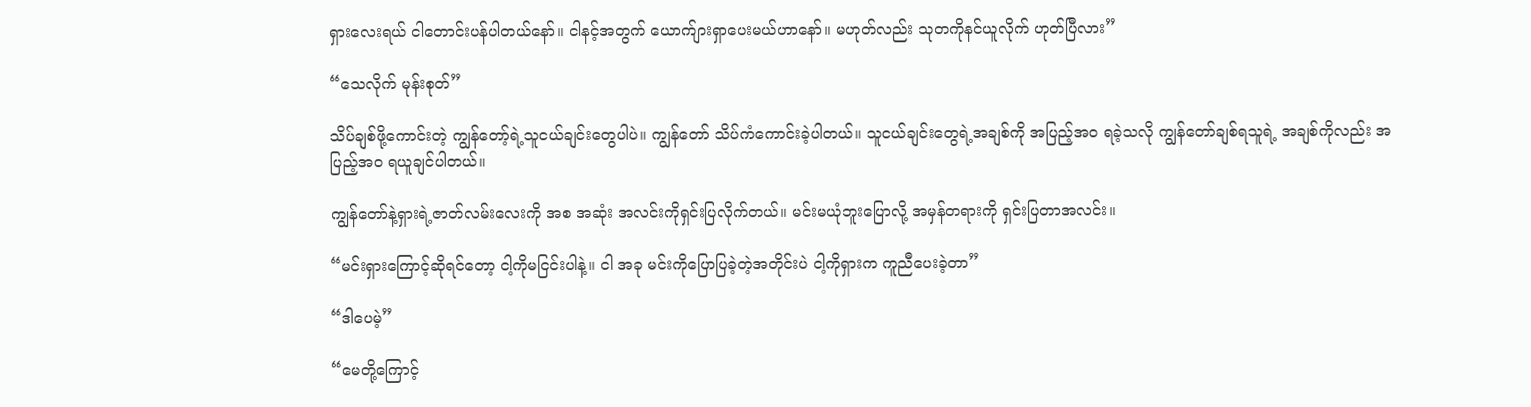ရှားလေးရယ် ငါတောင်းပန်ပါတယ်နော်။ ငါနင့်အတွက် ယောက်ျားရှာပေးမယ်ဟာနော်။ မဟုတ်လည်း သုတကိုနင်ယူလိုက် ဟုတ်ပြီလား”

“သေလိုက် မုန်းစုတ်”

သိပ်ချစ်ဖို့ကောင်းတဲ့ ကျွန်တော့်ရဲ့သူငယ်ချင်းတွေပါပဲ။ ကျွန်တော် သိပ်ကံကောင်းခဲ့ပါတယ်။ သူငယ်ချင်းတွေရဲ့အချစ်ကို အပြည့်အဝ ရခဲ့သလို ကျွန်တော်ချစ်ရသူရဲ့ အချစ်ကိုလည်း အပြည့်အဝ ရယူချင်ပါတယ်။

ကျွန်တော်နဲ့ရှားရဲ့ဇာတ်လမ်းလေးကို အစ အဆုံး အလင်းကိုရှင်းပြလိုက်တယ်။ မင်းမယုံဘူးပြောလို့ အမှန်တရားကို ရှင်းပြတာအလင်း။

“မင်းရှားကြောင့်ဆိုရင်တော့ ငါ့ကိုမငြင်းပါနဲ့။ ငါ အခု မင်းကိုပြောပြခဲ့တဲ့အတိုင်းပဲ ငါ့ကိုရှားက ကူညီပေးခဲ့တာ”

“ဒါပေမဲ့”

“မေတို့ကြောင့်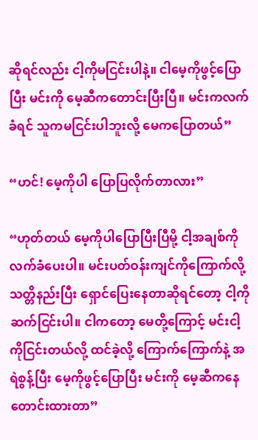ဆိုရင်လည်း ငါ့ကိုမငြင်းပါနဲ့။ ငါမေ့ကိုဖွင့်ပြောပြီး မင်းကို မေ့ဆီကတောင်းပြီးပြီ။ မင်းကလက်ခံရင် သူကမငြင်းပါဘူးလို့ မေကပြောတယ်”

“ဟင်! မေ့ကိုပါ ပြောပြလိုက်တာလား”

“ဟုတ်တယ် မေ့ကိုပါပြောပြီးပြီမို့ ငါ့အချစ်ကို လက်ခံပေးပါ။ မင်းပတ်ဝန်းကျင်ကိုကြောက်လို့ သတ္တိနည်းပြီး ရှောင်ပြေးနေတာဆိုရင်တော့ ငါ့ကိုဆက်ငြင်းပါ။ ငါကတော့ မေတို့ကြောင့် မင်းငါ့ကိုငြင်းတယ်လို့ ထင်ခဲ့လို့ ကြောက်ကြောက်နဲ့ အရဲစွန့်ပြီး မေ့ကိုဖွင့်ပြောပြီး မင်းကို မေ့ဆီကနေတောင်းထားတာ”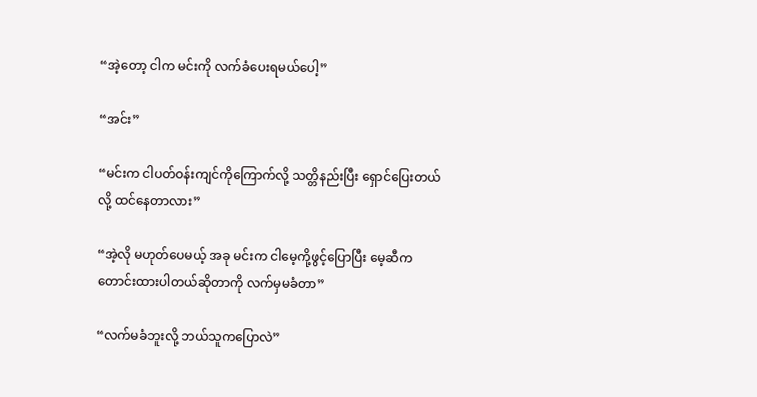“အဲ့တော့ ငါက မင်းကို လက်ခံပေးရမယ်ပေါ့”

“အင်း”

“မင်းက ငါပတ်ဝန်းကျင်ကိုကြောက်လို့ သတ္တိနည်းပြီး ရှောင်ပြေးတယ်လို့ ထင်နေတာလား”

“အဲ့လို မဟုတ်ပေမယ့် အခု မင်းက ငါမေ့ကို့ဖွင့်ပြောပြီး မေ့ဆီက တောင်းထားပါတယ်ဆိုတာကို လက်မှမခံတာ”

“လက်မခံဘူးလို့ ဘယ်သူကပြောလဲ”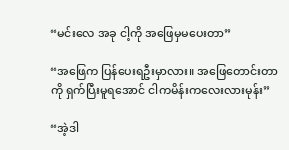“မင်းလေ အခု ငါ့ကို အဖြေမှမပေးတာ”

“အဖြေက ပြန်ပေးရဦးမှာလား။ အ‌ဖြေတောင်းတာကို ရှက်ပြီးမူရအောင် ငါကမိန်းကလေးလားမုန်း”

“အဲ့ဒါ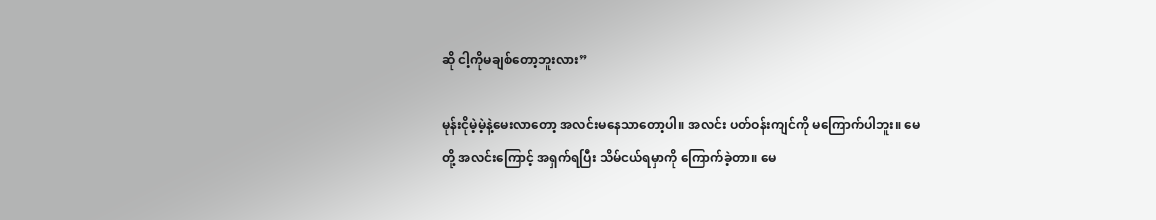ဆို ငါ့ကိုမချစ်တော့ဘူးလား”

မုန်းငိုမဲ့မဲ့နဲ့မေးလာတော့ အလင်းမနေသာတော့ပါ။ အလင်း ပတ်ဝန်းကျင်ကို မကြောက်ပါဘူး။ မေတို့ အလင်းကြောင့် အရှက်ရပြီး သိမ်ငယ်ရမှာကို ကြောက်ခဲ့တာ။ မေ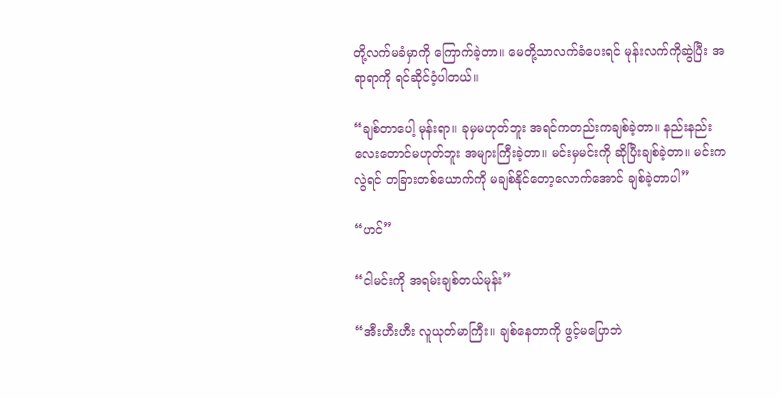တို့လက်မခံမှာကို ကြောက်ခဲ့တာ။ မေတို့သာလက်ခံပေးရင် မုန်းလက်ကိုဆွဲပြီး အရာရာကို ရင်ဆိုင်ဝံ့ပါတယ်။

“ချစ်တာပေါ့ မုန်းရာ။ ခုမှမဟုတ်ဘူး အရင်ကတည်းကချစ်ခဲ့တာ။ နည်းနည်းလေးတောင်မဟုတ်ဘူး အများကြီးခဲ့တာ။ မင်းမှမင်းကို ဆိုပြီးချစ်ခဲ့တာ။ မင်းကလွဲရင် တခြားတစ်ယောက်ကို မချစ်နိုင်တော့လောက်အောင် ချစ်ခဲ့တာပါ”

“ဟင်”

“ငါမင်းကို အရမ်းချစ်တယ်မုန်း”

“အီးဟီးဟီး လူယုတ်မာကြီး။ ချစ်နေတာကို ဖွင့်မပြောဘဲ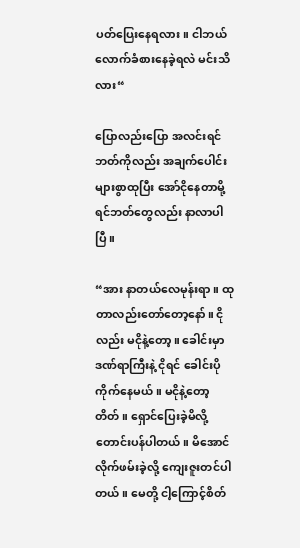ပတ်ပြေးနေရလား။ ငါဘယ်လောက်ခံစား‌နေခဲ့ရလဲ မင်းသိလား“

ပြောလည်းပြော အလင်းရင်ဘတ်ကိုလည်း အချက်ပေါင်းများစွာထုပြီး အော်ငိုနေတာမို့ ရင်ဘတ်တွေလည်း နာလာပါပြီ။

“အား နာတယ်လေမုန်းရာ။ ထုတာလည်းတော်တော့နော်။ ငိုလည်း မငိုနဲ့တော့။ ခေါင်းမှာဒဏ်ရာကြီး‌နဲ့ ငိုရင် ခေါင်းပိုကိုက်နေမယ်။ မငိုနဲ့တော့ တိတ်။ ရှောင်ပြေးခဲ့မိလို့ တောင်းပန်ပါတယ်။ မိအောင်လိုက်ဖမ်းခဲ့လို့ ကျေးဇူးတင်ပါတယ်။ မေတို့ ငါ့ကြောင့်စိတ်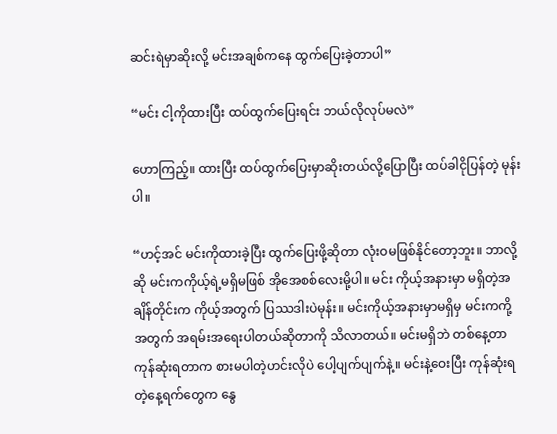ဆင်းရဲမှာဆိုးလို့ မင်းအချစ်ကနေ ထွက်ပြေးခဲ့တာပါ”

“မင်း ငါ့ကိုထားပြီး ထပ်ထွက်ပြေးရင်း ဘယ်လိုလုပ်မလဲ”

ဟောကြည့်။ ထားပြီး ထပ်ထွက်ပြေးမှာဆိုးတယ်လို့ပြောပြီး ထပ်ခါငိုပြန်တဲ့ မုန်းပါ။

“ဟင့်အင် မင်းကိုထားခဲ့ပြီး ထွက်ပြေးဖို့ဆိုတာ လုံးဝမဖြစ်နိုင်တော့ဘူး။ ဘာလို့ဆို မင်းကကိုယ့်ရဲ့မရှိမဖြစ် အိုအေစစ်လေးမို့ပါ။ မင်း ကိုယ့်အနားမှာ မရှိတဲ့အချိန်တိုင်းက ကိုယ့်အတွက် ပြဿဒါးပဲမုန်း။ မင်းကိုယ့်အနားမှာမရှိမှ မင်းကကို့အတွက် အရမ်းအရေးပါတယ်ဆိုတာကို သိလာတယ်။ မင်းမရှိဘဲ တစ်နေ့တာကုန်ဆုံးရတာက စားမပါတဲ့ဟင်းလိုပဲ ပေါ့ပျက်ပျက်နဲ့။ မင်းနဲ့ဝေးပြီး ကုန်ဆုံးရတဲ့နေ့ရက်တွေက နွေ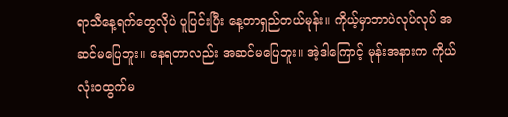ရာသီနေ့ရက်တွေလိုပဲ ပူပြင်းပြီး နေ့တာရှည်တယ်မုန်း။ ကိုယ့်မှာဘာပဲလုပ်လုပ် အဆင်မပြေဘူး။ နေရတာလည်း အဆင်မပြေဘူး။ အဲ့ဒါကြောင့် မုန်းအနားက ကိုယ်လုံးဝထွက်မ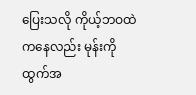ပြေးသလို ကိုယ့်ဘဝထဲကနေလည်း မုန်းကို ထွက်အ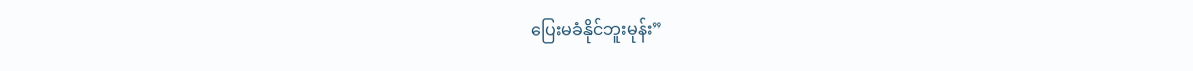ပြေးမခံနိုင်ဘူးမုန်း”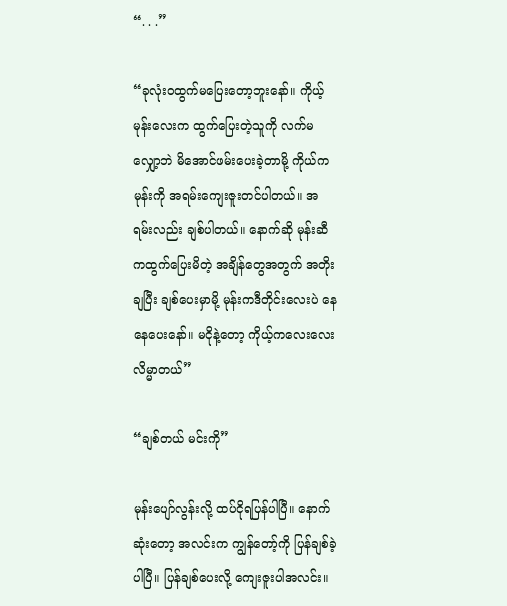“. . .”

“ခုလုံးဝထွက်မပြေးတော့ဘူးနော်။ ကိုယ့်မုန်းလေးက ထွက်ပြေးတဲ့သူကို လက်မလျှော့ဘဲ မိအောင်ဖမ်းပေးခဲ့တာမို့ ကိုယ်က မုန်းကို အရမ်းကျေးဇူးတင်ပါတယ်။ အရမ်းလည်း ချစ်ပါတယ်။ နောက်ဆို မုန်းဆီကထွက်ပြေးမိတဲ့ အချိန်တွေအတွက် အတိုးချပြီး ချစ်ပေးမှာမို့ မုန်းကဒီတိုင်းလေးပဲ နေနေပေးနော်။ မငိုနဲ့တော့ ကိုယ့်ကလေးလေး လိမ္မာတယ်”

“ချစ်တယ် မင်းကို”

မုန်းပျော်လွန်းလို့ ထပ်ငိုရပြန်ပါပြီ။ နောက်ဆုံးတော့ အလင်းက ကျွန်တော့်ကို ပြန်ချစ်ခဲ့ပါပြီ။ ပြန်ချစ်ပေးလို့ ကျေးဇူးပါအလင်း။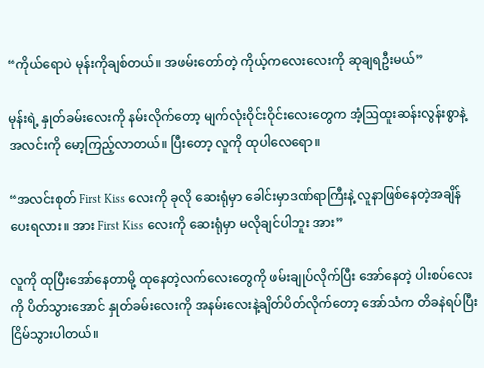“ကိုယ်ရောပဲ မုန်းကိုချစ်တယ်။ အဖမ်းတော်တဲ့ ကိုယ့်ကလေးလေးကို ဆုချရဦးမယ်”

မုန်းရဲ့ နှုတ်ခမ်းလေးကို နမ်းလိုက်တော့ မျက်လုံးဝိုင်းဝိုင်းလေးတွေက အံ့ဩထူးဆန်းလွန်းစွာနဲ့ အလင်းကို မော့ကြည့်လာတယ်။ ပြီးတော့ လူကို ထုပါလေရော။

“အလင်းစုတ် First Kiss လေးကို ခုလို ဆေးရုံမှာ ခေါင်းမှာဒဏ်ရာကြီးနဲ့ လူနာဖြစ်နေတဲ့အချိန် ပေးရလား။ အား First Kiss လေးကို ဆေးရုံမှာ မလိုချင်ပါဘူး အား”

လူကို ထုပြီးအော်နေတာမို့ ထုနေတဲ့လက်လေးတွေကို ဖမ်းချုပ်လိုက်ပြီး အော်နေတဲ့ ပါးစပ်လေးကို ပိတ်သွားအောင် နှုတ်ခမ်းလေးကို အနမ်းလေးနဲ့ချိတ်ပိတ်လိုက်တော့ အော်သံက တိခနဲရပ်ပြီး ငြိမ်သွားပါတယ်။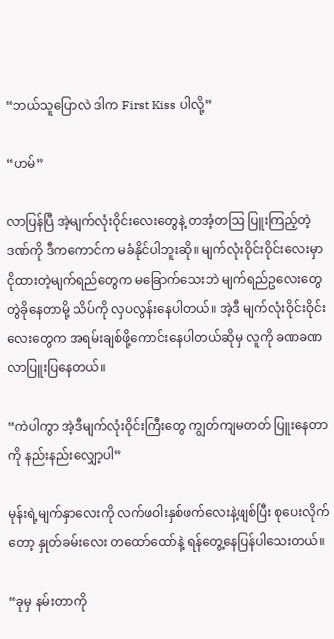“ဘယ်သူပြောလဲ ဒါက First Kiss ပါလို့”

“ဟမ်”

လာပြန်ပြီ အဲ့မျက်လုံးဝိုင်းလေးတွေနဲ့ တအံ့တဩ ပြူးကြည့်တဲ့ဒဏ်ကို ဒီကကောင်က မခံနိုင်ပါဘူးဆို။ မျက်လုံးဝိုင်းဝိုင်းလေးမှာ ငိုထားတဲ့မျက်ရည်တွေက မခြောက်သေးဘဲ မျက်ရည်ဥလေးတွေ တွဲခိုနေတာမို့ သိပ်ကို လှပလွန်းနေပါတယ်။ အဲ့ဒီ မျက်လုံးဝိုင်းဝိုင်းလေးတွေက အရမ်းချစ်ဖို့ကောင်းနေပါတယ်ဆိုမှ လူကို ခဏခဏလာပြူးပြနေတယ်။

“ကဲပါကွာ အဲ့ဒီမျက်လုံးဝိုင်းကြီးတွေ ကျွတ်ကျမတတ် ပြူးနေတာကို နည်းနည်းလျှော့ပါ”

မုန်းရဲ့မျက်နှာလေးကို လက်ဖဝါးနှစ်ဖက်လေးနဲ့ဖျစ်ပြီး စု‌ပေးလိုက်တော့ နှုတ်ခမ်းလေး တထော်ထော်နဲ့ ရန်တွေ့နေပြန်ပါသေးတယ်။

“ခုမှ နမ်းတာကို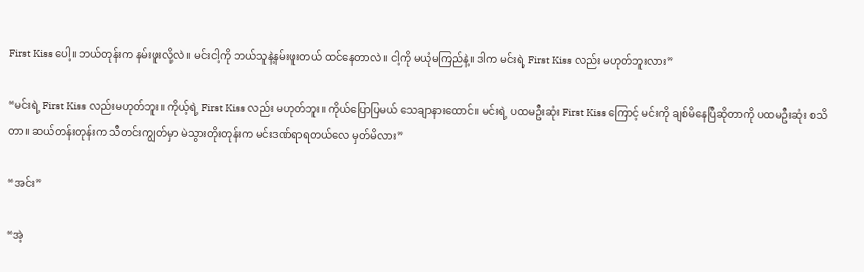First Kiss ပေါ့။ ဘယ်တုန်းက နမ်းဖူးလို့လဲ။ မင်းငါ့ကို ဘယ်သူနဲ့နမ်းဖူးတယ် ထင်နေတာလဲ။ ငါ့ကို မယုံမကြည်နဲ့။ ဒါက မင်းရဲ့ First Kiss လည်း မဟုတ်ဘူးလား”

“မင်းရဲ့ First Kiss လည်းမဟုတ်ဘူး။ ကိုယ့်ရဲ့ First Kiss လည်း မဟုတ်ဘူး။ ကိုယ်ပြောပြမယ် သေချာနားထောင်။ မင်းရဲ့ ပထမဦးဆုံး First Kiss ကြောင့် မင်းကို ချစ်မိနေပြီဆိုတာကို ပထမဦးဆုံး စသိတာ။ ဆယ်တန်းတုန်းက သီတင်းကျွတ်မှာ မဲသွားတိုးတုန်းက မင်းဒဏ်ရာရတယ်လေ မှတ်မိလား”

“အင်း”

“အဲ့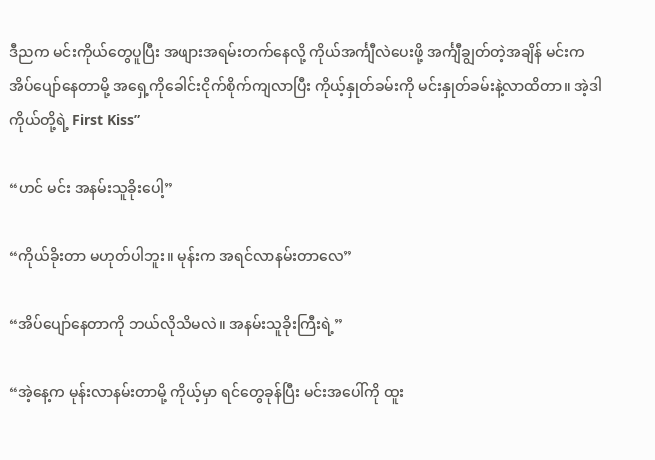ဒီညက မင်းကိုယ်တွေပူပြီး အဖျားအရမ်းတက်နေလို့ ကိုယ်အင်္ကျီလဲပေးဖို့ အင်္ကျီချွတ်တဲ့အချိန် မင်းကအိပ်ပျော်နေတာမို့ ‌အရှေ့ကိုခေါင်းငိုက်စိုက်ကျလာပြီး ကိုယ့်နှုတ်ခမ်းကို မင်းနှုတ်ခမ်းနဲ့လာထိတာ။ အဲ့ဒါ ကိုယ်တို့ရဲ့ First Kiss”

“ဟင် မင်း အနမ်းသူခိုးပေါ့”

“ကိုယ်ခိုးတာ မဟုတ်ပါဘူး။ မုန်းက အရင်လာနမ်းတာလေ”

“အိပ်ပျော်နေတာကို ဘယ်လိုသိမလဲ။ အနမ်းသူခိုးကြီးရဲ့”

“အဲ့နေ့က မုန်းလာနမ်းတာမို့ ကိုယ့်မှာ ရင်တွေခုန်ပြီး မင်းအပေါ်ကို ထူး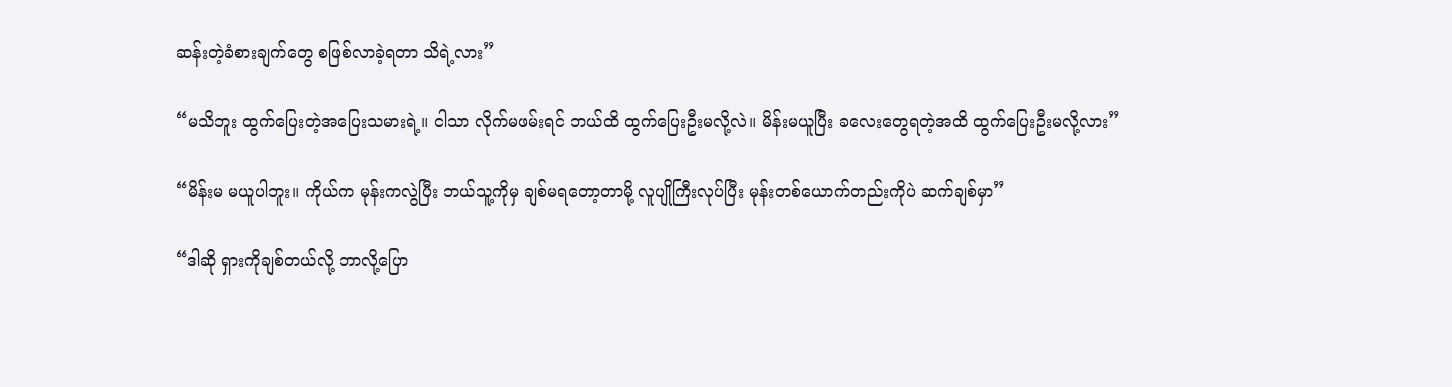ဆန်းတဲ့ခံစားချက်တွေ စဖြစ်လာခဲ့ရတာ သိရဲ့လား”

“မသိဘူး ထွက်ပြေးတဲ့အပြေးသမားရဲ့။ ငါသာ လိုက်မဖမ်းရင် ဘယ်ထိ ထွက်ပြေးဦးမလို့လဲ။ မိန်းမယူပြီး ခလေးတွေရတဲ့အထိ ထွက်ပြေးဦးမလို့လား”

“မိန်းမ မယူပါဘူး။ ကိုယ်က မုန်းကလွဲပြီး ဘယ်သူ့ကိုမှ ချစ်မရတော့တာမို့ လူပျိုကြီးလုပ်ပြီး မုန်းတစ်ယောက်တည်းကိုပဲ ဆက်ချစ်မှာ”

“ဒါဆို ရှားကိုချစ်တယ်လို့ ဘာလို့ပြော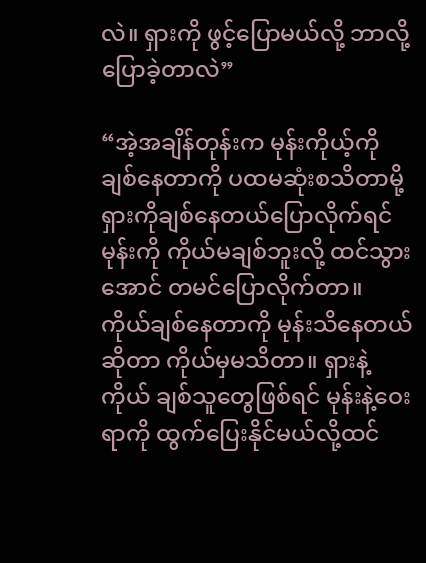လဲ။ ရှားကို ဖွင့်ပြောမယ်လို့ ဘာလို့ပြောခဲ့တာလဲ”

“အဲ့အချိန်တုန်းက မုန်းကိုယ့်ကိုချစ်နေတာကို ပထမဆုံးစသိတာမို့ ရှားကိုချစ်နေတယ်ပြောလိုက်ရင် မုန်းကို ကိုယ်မချစ်ဘူးလို့ ထင်သွားအောင် တမင်ပြောလိုက်တာ။ ကိုယ်ချစ်နေတာကို မုန်းသိနေတယ်ဆိုတာ ကိုယ်မှမသိတာ။ ရှားနဲ့ကိုယ် ချစ်သူတွေဖြစ်ရင် မုန်းနဲ့ဝေးရာကို ထွက်ပြေးနိုင်မယ်လို့ထင်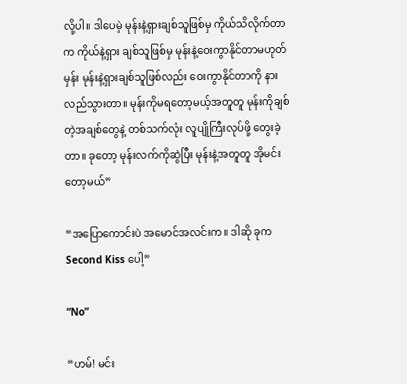လို့ပါ။ ဒါပေမဲ့ မုန်းနဲ့ရှားချစ်သူဖြစ်မှ ကိုယ်သိလိုက်တာက ကိုယ်နဲ့ရှား ချစ်သူဖြစ်မှ မုန်းနဲ့ဝေးကွာနိုင်တာမဟုတ်မှန်း မုန်းနဲ့ရှားချစ်သူဖြစ်လည်း ဝေးကွာနိုင်တာကို နားလည်သွားတာ။ မုန်းကိုမရတော့မယ့်အတူတူ မုန်းကိုချစ်တဲ့အချစ်တွေနဲ့ တစ်သက်လုံး လူပျိုကြီးလုပ်ဖို့ တွေးခဲ့တာ။ ခုတော့ မုန်းလက်ကိုဆွဲပြီး မုန်းနဲ့အတူတူ အိုမင်းတော့မယ်”

“အပြောကောင်းပဲ အမောင်အလင်းက။ ဒါဆို ခုက Second Kiss ပေါ့”

“No”

“ဟမ်! မင်း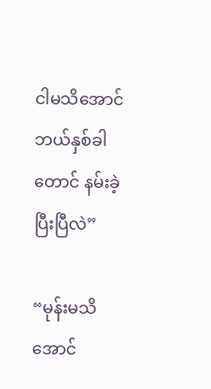ငါမသိအောင် ဘယ်နှစ်ခါတောင် နမ်းခဲ့ပြီးပြီလဲ”

“မုန်းမသိအောင်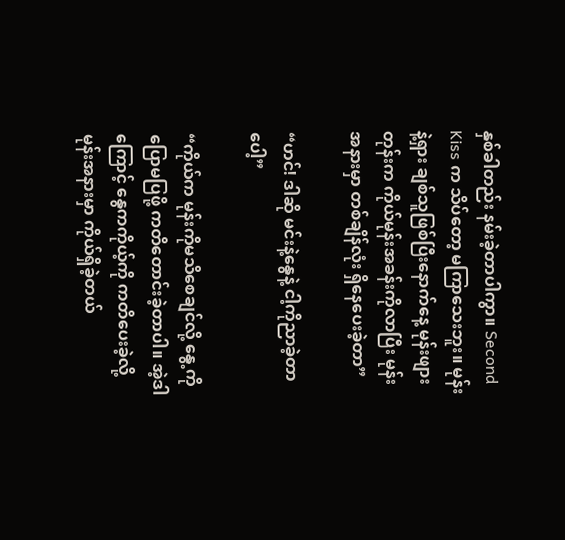နှစ်ခါတည်း နမ်းခဲ့တာပါကွာ။ Second Kiss က သိပ်‌တော့ မကြာသေးဘူး။ မုန်းနဲ့ရှား ချစ်သူဖြစ်ပြီးနောက်နေ့ မုန်းဖျားတုန်းက ကိုယ်မုန်းအခန်းကိုလာပြီး မုန်းအနားမှာ တစ်ချိန်လုံး ရှိနေပေးခဲ့တာ”

“ဟင်! ဒါဆို မင်းနဲ့နွေနဲ့ ငါ့ကိုညာခဲ့တာပေါ့”

“ကိုယ်က မုန်းကိုမသိစေချင်လို့ နွေ့ကိုပြောမပြဖို့ ကတိတောင်းခဲ့တာပါ။ အဲ့ဒါကြောင့် နွေကကိုယ့်ကို ကတိပေးခဲ့လို့ မုန်းအနားမှာ ကိုယ်ရှိခဲ့တယ်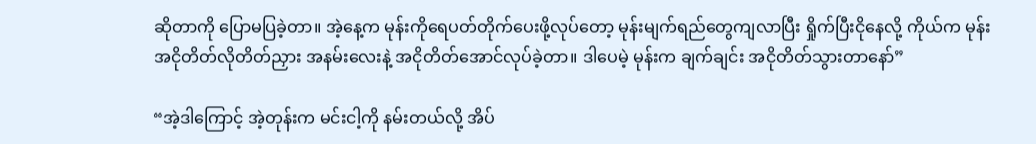ဆိုတာကို ပြောမပြခဲ့တာ။ အဲ့နေ့က မုန်း‌ကိုရေပတ်တိုက်ပေးဖို့လုပ်တော့ မုန်းမျက်ရည်တွေကျလာပြီး ရှိုက်ပြီးငိုနေလို့ ကိုယ်က မုန်းအငိုတိတ်လိုတိတ်ညှား အနမ်းလေးနဲ့ အငိုတိတ်အောင်လုပ်ခဲ့တာ။ ဒါပေမဲ့ မုန်းက ချက်ချင်း အငိုတိတ်သွားတာနော်”

“အဲ့ဒါကြောင့် အဲ့တုန်းက မင်းငါ့ကို နမ်းတယ်လို့ အိပ်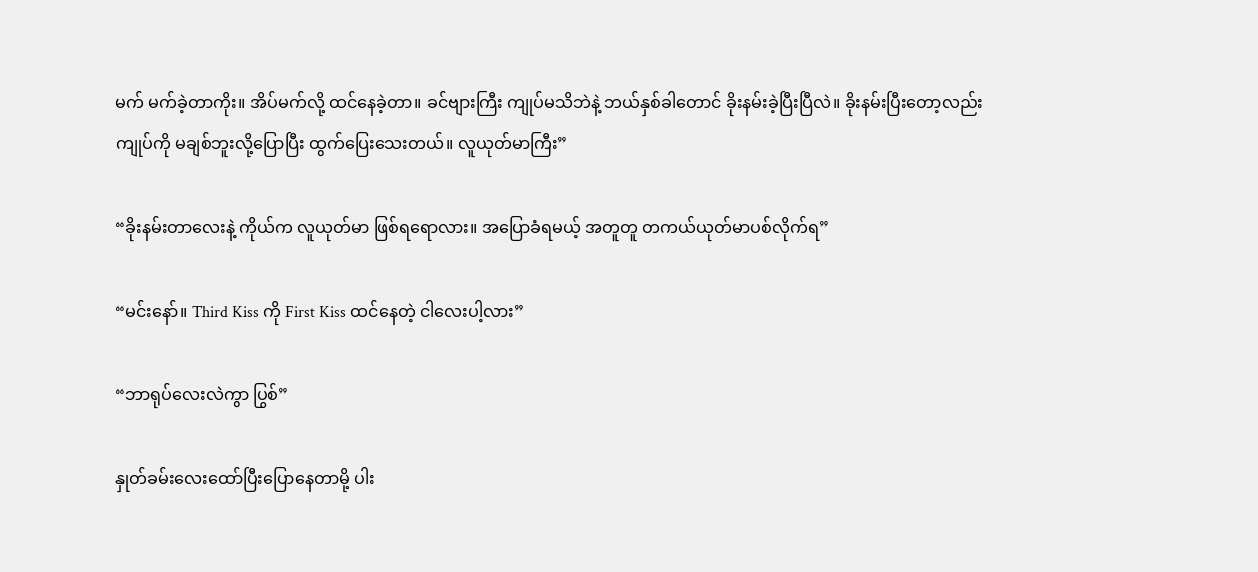မက် မက်ခဲ့တာကိုး။ အိပ်မက်လို့ ထင်နေခဲ့တာ။ ခင်ဗျားကြီး ကျုပ်မသိဘဲနဲ့ ဘယ်နှစ်ခါတောင် ခိုးနမ်းခဲ့ပြီးပြီလဲ။ ခိုးနမ်းပြီးတော့လည်း ကျုပ်ကို မချစ်ဘူးလို့ပြောပြီး ထွက်ပြေးသေးတယ်။ လူယုတ်မာကြီး”

“ခိုးနမ်းတာလေးနဲ့ ကိုယ်က လူယုတ်မာ ဖြစ်ရရောလား။ အပြောခံရမယ့် အတူတူ တကယ်ယုတ်မာပစ်လိုက်ရ”

“မင်းနော်။ Third Kiss ကို First Kiss ထင်နေတဲ့ ငါလေးပါ့လား”

“ဘာရုပ်လေးလဲကွာ ပြွစ်”

နှုတ်ခမ်းလေးထော်ပြီးပြောနေတာမို့ ပါး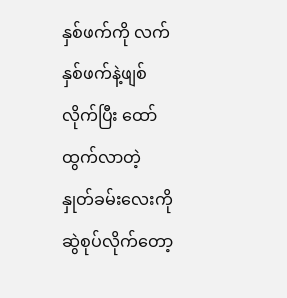နှစ်ဖက်ကို လက်နှစ်ဖက်နဲ့ဖျစ်လိုက်ပြီး ထော်ထွက်လာတဲ့ နှုတ်ခမ်းလေးကို ဆွဲစုပ်လိုက်တော့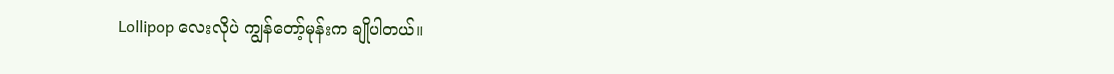Lollipop လေးလိုပဲ ကျွန်တော့်မုန်းက ချိုပါတယ်။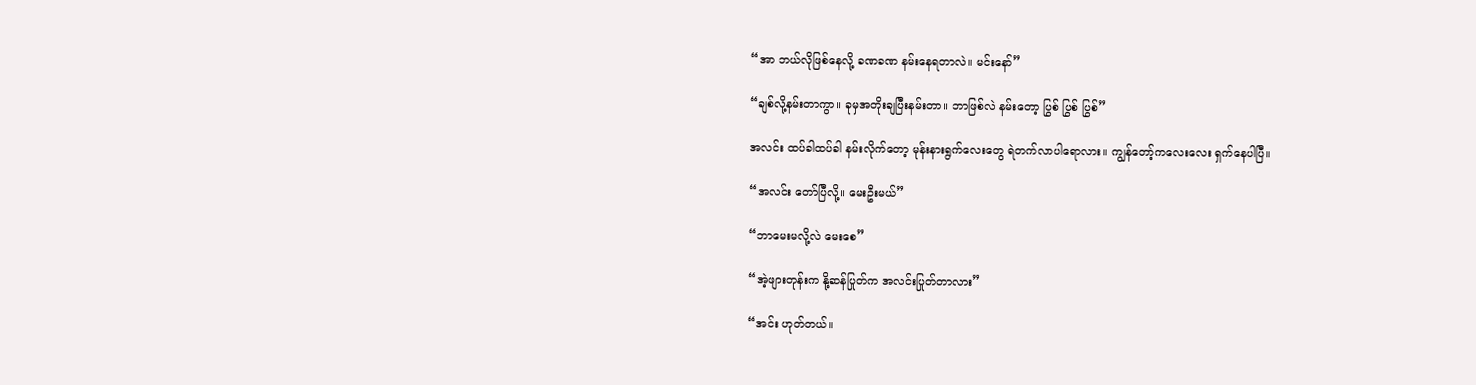“အာ ဘယ်လိုဖြစ်နေလို့ ခဏခဏ နမ်းနေရတာလဲ။ မင်းနော်”

“ချစ်လို့နမ်းတာကွာ။ ခုမှအတိုးချပြီးနမ်းတာ။ ဘာဖြစ်လဲ နမ်းတော့ ပြွစ် ပြွစ် ပြွစ်”

အလင်း ထပ်ခါထပ်ခါ နမ်းလိုက်တော့ မုန်းနားရွက်လေးတွေ ရဲတက်လာပါရောလား။ ကျွန်တော့်ကလေးလေး ရှက်နေပါပြီ။

“အလင်း တော်ပြီလို့။ မေးဦးမယ်”

“ဘာမေးမလို့လဲ မေးစေ”

“အဲ့ဖျားတုန်းက နို့ဆန်ပြုတ်က အလင်းပြုတ်တာလား”

“အင်း ဟုတ်တယ်။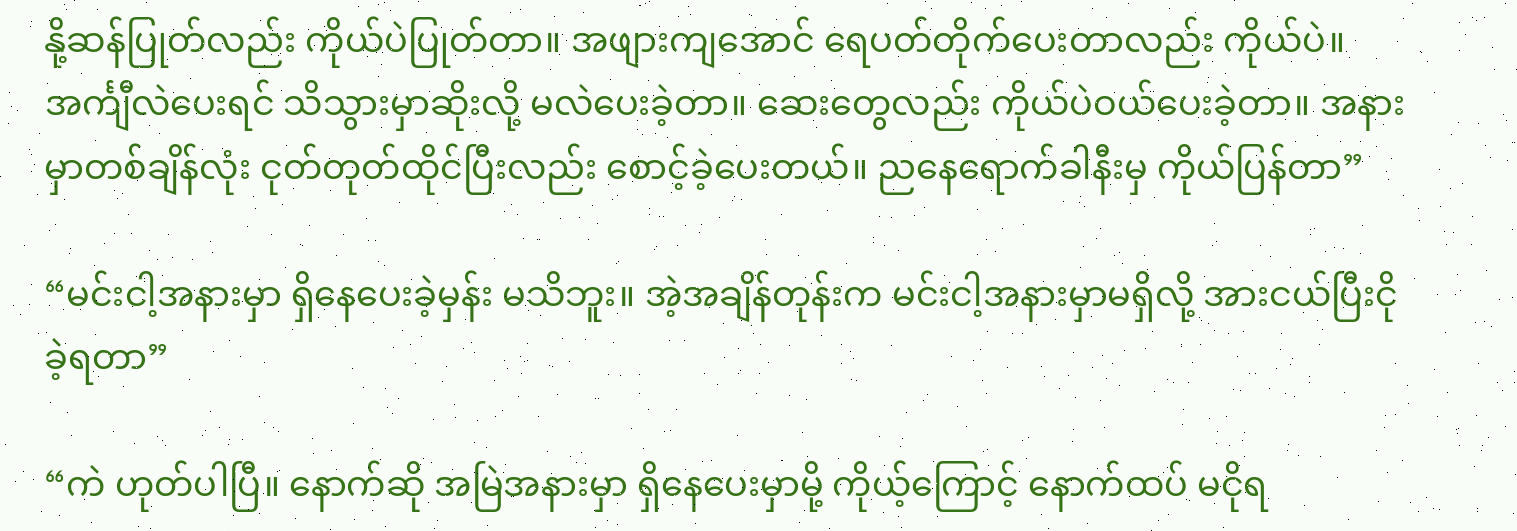နို့ဆန်ပြုတ်လည်း ကိုယ်ပဲပြုတ်တာ။ အဖျားကျအောင် ရေပတ်တိုက်ပေးတာလည်း ကိုယ်ပဲ။ အင်္ကျီလဲပေးရင် သိသွားမှာဆိုးလို့ မလဲပေးခဲ့တာ။ ဆေးတွေလည်း ကိုယ်ပဲဝယ်ပေးခဲ့တာ။ အနားမှာတစ်ချိန်လုံး ငုတ်တုတ်ထိုင်ပြီးလည်း စောင့်ခဲ့ပေးတယ်။ ညနေရောက်ခါနီးမှ ကိုယ်ပြန်တာ”

“မင်းငါ့အနားမှာ ရှိနေပေးခဲ့မှန်း မသိဘူး။ အဲ့အချိန်တုန်းက မင်းငါ့အနားမှာမရှိလို့ အားငယ်ပြီးငိုခဲ့ရတာ”

“ကဲ ဟုတ်ပါပြီ။ နောက်ဆို အမြဲအနားမှာ ရှိနေပေးမှာမို့ ကိုယ့်ကြောင့် နောက်ထပ် မငိုရ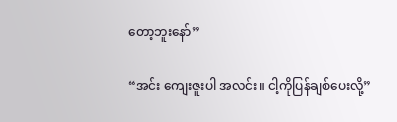တော့ဘူးနော်”

“အင်း ကျေးဇူးပါ အလင်း။ ငါ့ကိုပြန်ချစ်ပေးလို့”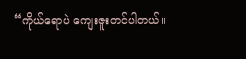“ကိုယ်ရောပဲ ကျေးဇူးတင်ပါတယ်။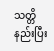သတ္တိနည်းပြီး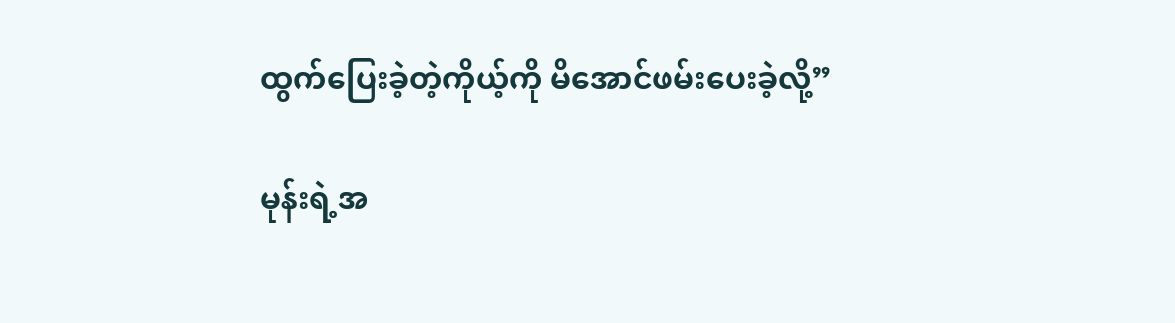ထွက်‌ပြေးခဲ့တဲ့ကိုယ့်ကို မိအောင်ဖမ်းပေးခဲ့လို့”

မုန်းရဲ့အ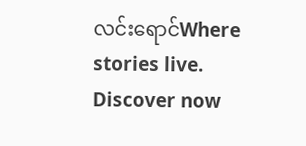လင်းရောင်Where stories live. Discover now